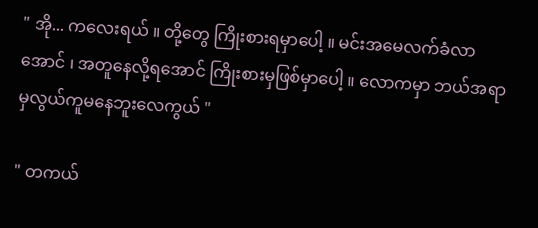" အို... ကလေးရယ် ။ တို့တွေ ကြိုးစားရမှာပေါ့ ။ မင်းအမေလက်ခံလာအောင် ၊ အတူနေလို့ရအောင် ကြိုးစားမှဖြစ်မှာပေါ့ ။ လောကမှာ ဘယ်အရာမှလွယ်ကူမနေဘူးလေကွယ် "

" တကယ်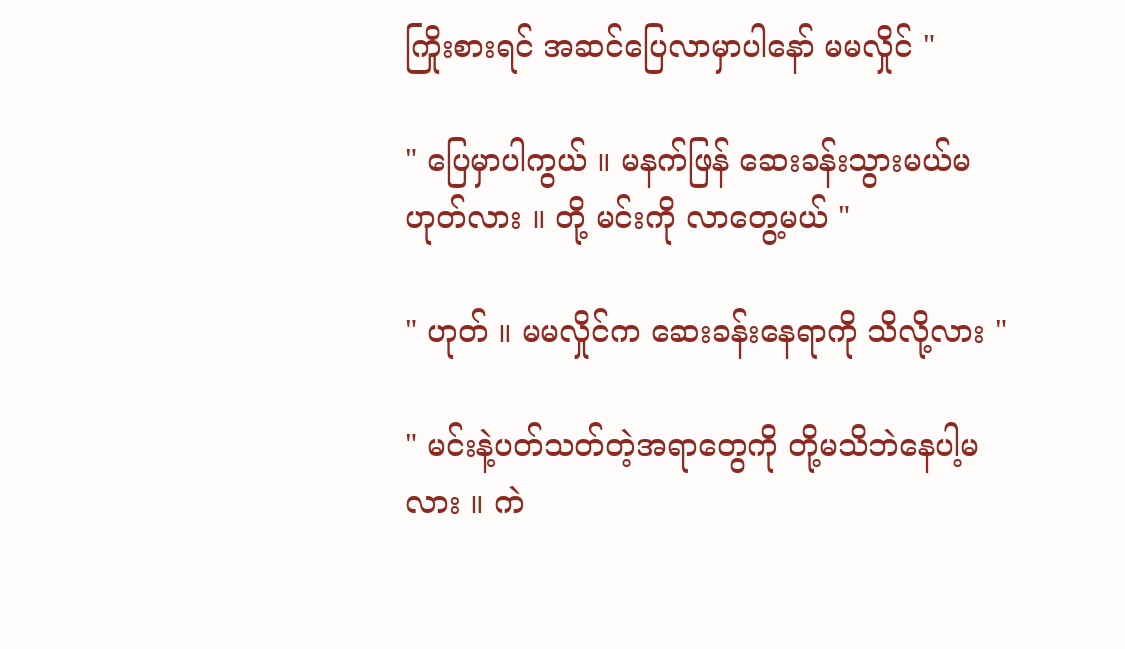ကြိုးစားရင် အဆင်ပြေလာမှာပါနော် မမလှိုင် "

" ပြေမှာပါကွယ် ။ မနက်ဖြန် ဆေးခန်းသွားမယ်မဟုတ်လား ။ တို့ မင်းကို လာတွေ့မယ် "

" ဟုတ် ။ မမလှိုင်က ဆေးခန်းနေရာကို သိလို့လား "

" မင်းနဲ့ပတ်သတ်တဲ့အရာတွေကို တို့မသိဘဲနေပါ့မလား ။ ကဲ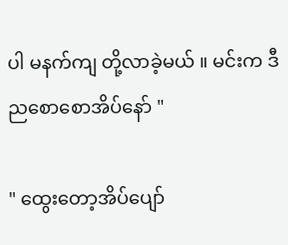ပါ မနက်ကျ တို့လာခဲ့မယ် ။ မင်းက ဒီညစောစောအိပ်နော် "

" ထွေးတော့အိပ်ပျော်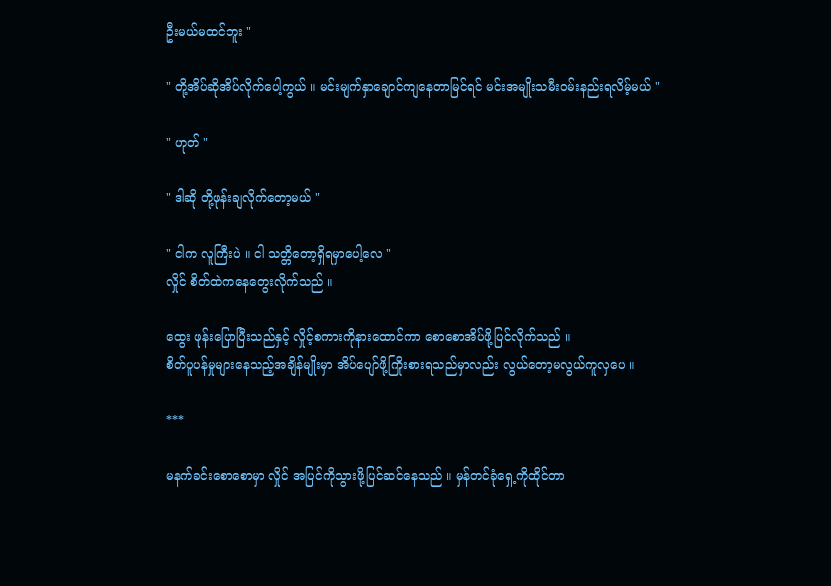ဦးမယ်မထင်ဘူး "

" တို့အိပ်ဆိုအိပ်လိုက်ပေါ့ကွယ် ။ မင်းမျက်နှာချောင်ကျနေတာမြင်ရင် မင်းအမျိုးသမီးဝမ်းနည်းရလိမ့်မယ် "

" ဟုတ် "

" ဒါဆို တို့ဖုန်းချလိုက်တော့မယ် "

" ငါက လူကြီးပဲ ။ ငါ သတ္တိတော့ရှိရမှာပေါ့လေ "
လှိုင် စိတ်ထဲကနေတွေးလိုက်သည် ။

ထွေး ဖုန်းပြောပြီးသည်နှင့် လှိုင့်စကားကိုနားထောင်ကာ စောစောအိပ်ဖို့ပြင်လိုက်သည် ။
စိတ်ပူပန်မှုများနေသည့်အချိန်မျိုးမှာ အိပ်ပျော်ဖို့ကြိုးစားရသည်မှာလည်း လွယ်တော့မလွယ်ကူလှပေ ။

***

မနက်ခင်းစောစောမှာ လှိုင် အပြင်ကိုသွားဖို့ပြင်ဆင်နေသည် ။ မှန်တင်ခုံရှေ့ကိုထိုင်တာ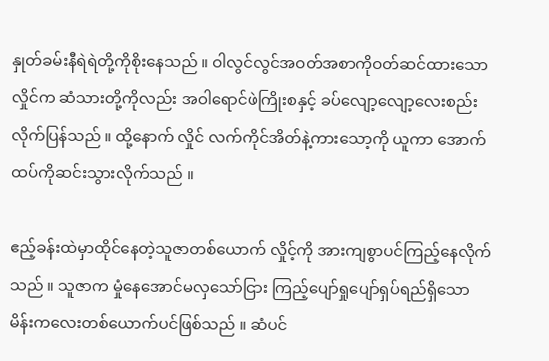နှုတ်ခမ်းနီရဲရဲတို့ကိုစိုးနေသည် ။ ဝါလွင်လွင်အဝတ်အစာကိုဝတ်ဆင်ထားသောလှိုင်က ဆံသားတို့ကိုလည်း အဝါရောင်ဖဲကြိုးစနှင့် ခပ်လျော့လျော့လေးစည်းလိုက်ပြန်သည် ။ ထို့နောက် လှိုင် လက်ကိုင်အိတ်နဲ့ကားသော့ကို ယူကာ အောက်ထပ်ကိုဆင်းသွားလိုက်သည် ။

ဧည့်ခန်းထဲမှာထိုင်နေတဲ့သူဇာတစ်ယောက် လှိုင့်ကို အားကျစွာပင်ကြည့်နေလိုက်သည် ။ သူဇာက မှုံနေအောင်မလှသော်ငြား ကြည့်ပျော်ရှုပျော်ရှပ်ရည်ရှိသော မိန်းကလေးတစ်ယောက်ပင်ဖြစ်သည် ။ ဆံပင်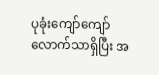ပုခုံးကျော်ကျော်လောက်သာရှိပြီး အ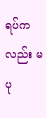ရပ်ကလည်း မပု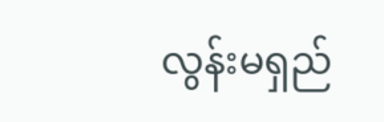လွန်းမရှည်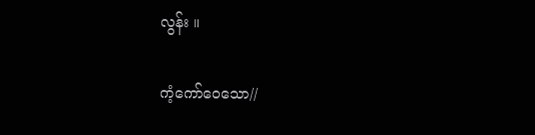လွန်း ။

ကံ့ကော်ဝေသော//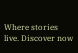Where stories live. Discover now